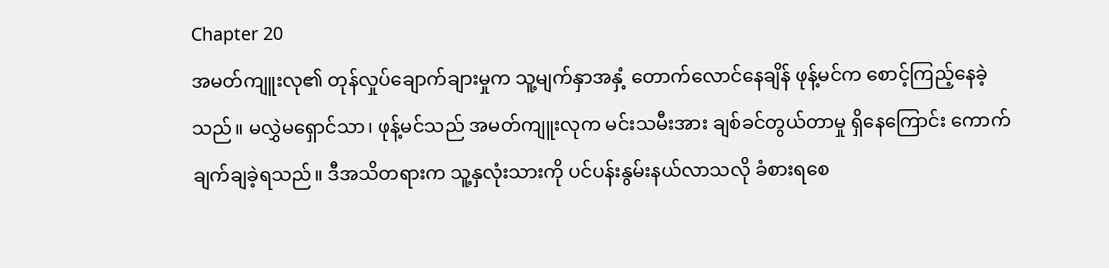Chapter 20
အမတ်ကျူးလု၏ တုန်လှုပ်ချောက်ချားမှုက သူ့မျက်နှာအနှံ့ တောက်လောင်နေချိန် ဖုန့်မင်က စောင့်ကြည့်နေခဲ့သည်။ မလွှဲမရှောင်သာ၊ ဖုန့်မင်သည် အမတ်ကျူးလုက မင်းသမီးအား ချစ်ခင်တွယ်တာမှု ရှိနေကြောင်း ကောက်ချက်ချခဲ့ရသည်။ ဒီအသိတရားက သူ့နှလုံးသားကို ပင်ပန်းနွမ်းနယ်လာသလို ခံစားရစေ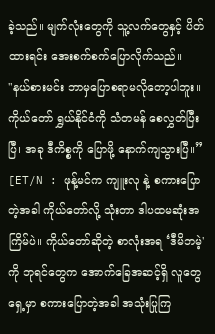ခဲ့သည်။ မျက်လုံးတွေကို သူ့လက်တွေနှင့် ပိတ်ထားရင်း အေးစက်စက်ပြောလိုက်သည်။
"နယ်စားမင်း ဘာမှပြောစရာမလိုတော့ပါဘူး။ ကိုယ်တော် ရွှယ်နိုင်ငံကို သံတမန် စေလွှတ်ပြီးပြီ၊ အခု ဒီကိစ္စကို ပြောဖို့ နောက်ကျသွားပြီ။”
[ET/N : ဖုန့်မင်က ကျူးလု နဲ့ စကားပြောတဲ့အခါ ကိုယ်တော်လို့ သုံးတာ ဒါပထမဆုံးအကြိမ်ပဲ။ ကိုယ်တော်ဆိုတဲ့ စာလုံးအရ ‘ဒီမိဘမဲ့' ကို ဘုရင်တွေက အောက်ခြေအဆင့်ရှိ လူတွေရှေ့မှာ စကားပြောတဲ့အခါ အသုံးပြုကြ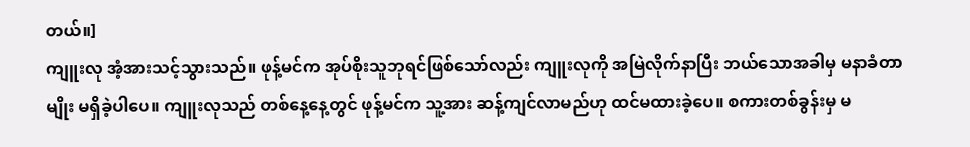တယ်။]
ကျူးလု အံ့အားသင့်သွားသည်။ ဖုန့်မင်က အုပ်စိုးသူဘုရင်ဖြစ်သော်လည်း ကျူးလုကို အမြဲလိုက်နာပြီး ဘယ်သောအခါမှ မနာခံတာမျိုး မရှိခဲ့ပါပေ။ ကျူးလုသည် တစ်နေ့နေ့တွင် ဖုန့်မင်က သူ့အား ဆန့်ကျင်လာမည်ဟု ထင်မထားခဲ့ပေ။ စကားတစ်ခွန်းမှ မ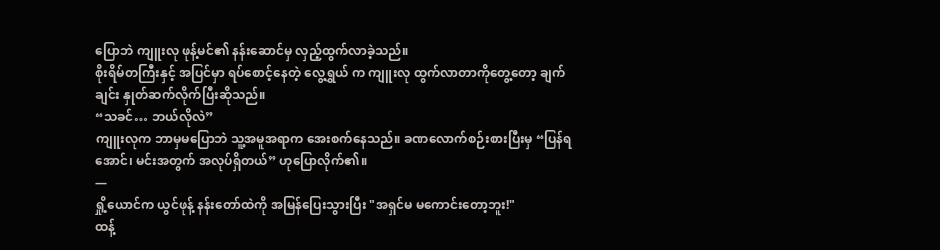ပြောဘဲ ကျူးလု ဖုန့်မင်၏ နန်းဆောင်မှ လှည့်ထွက်လာခဲ့သည်။
စိုးရိမ်တကြီးနှင့် အပြင်မှာ ရပ်စောင့်နေတဲ့ လွေ့ရွှယ် က ကျူးလု ထွက်လာတာကိုတွေ့တော့ ချက်ချင်း နှုတ်ဆက်လိုက်ပြီးဆိုသည်။
“သခင်… ဘယ်လိုလဲ”
ကျူးလုက ဘာမှမပြောဘဲ သူ့အမူအရာက အေးစက်နေသည်။ ခဏလောက်စဉ်းစားပြီးမှ “ပြန်ရအောင်၊ မင်းအတွက် အလုပ်ရှိတယ်” ဟုပြောလိုက်၏။
—
ရှို့ယောင်က ယွင်ဖုန့် နန်းတော်ထဲကို အမြန်ပြေးသွားပြီး "အရှင်မ မကောင်းတော့ဘူး!"
ထန့်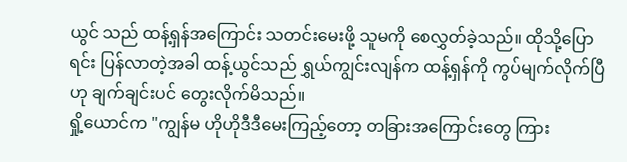ယွင် သည် ထန့်ရှန်အကြောင်း သတင်းမေးဖို့ သူမကို စေလွှတ်ခဲ့သည်။ ထိုသို့ပြောရင်း ပြန်လာတဲ့အခါ ထန့်ယွင်သည် ရွှယ်ကျွင်းလျန်က ထန့်ရှန်ကို ကွပ်မျက်လိုက်ပြီဟု ချက်ချင်းပင် တွေးလိုက်မိသည်။
ရှို့ယောင်က "ကျွန်မ ဟိုဟိုဒီဒီမေးကြည့်တော့ တခြားအကြောင်းတွေ ကြား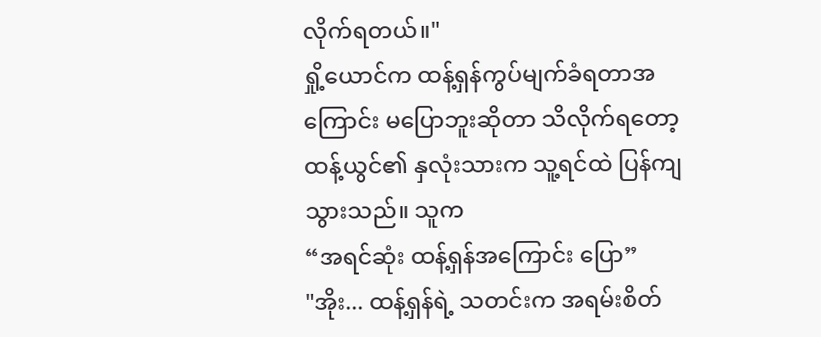လိုက်ရတယ်။"
ရှို့ယောင်က ထန့်ရှန်ကွပ်မျက်ခံရတာအကြောင်း မပြောဘူးဆိုတာ သိလိုက်ရတော့ ထန့်ယွင်၏ နှလုံးသားက သူ့ရင်ထဲ ပြန်ကျသွားသည်။ သူက
“အရင်ဆုံး ထန့်ရှန်အကြောင်း ပြော”
"အိုး... ထန့်ရှန်ရဲ့ သတင်းက အရမ်းစိတ်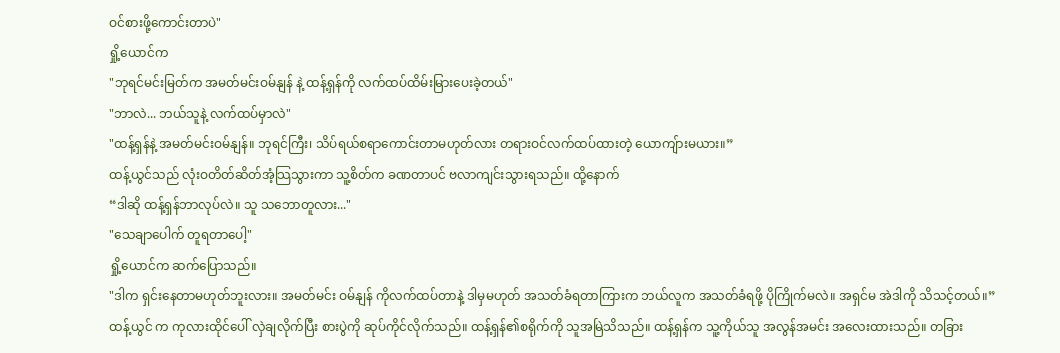ဝင်စားဖို့ကောင်းတာပဲ"
ရှို့ယောင်က
"ဘုရင်မင်းမြတ်က အမတ်မင်းဝမ်နျန် နဲ့ ထန့်ရှန်ကို လက်ထပ်ထိမ်းမြားပေးခဲ့တယ်"
"ဘာလဲ... ဘယ်သူနဲ့ လက်ထပ်မှာလဲ"
"ထန့်ရှန်နဲ့ အမတ်မင်းဝမ်နျန်။ ဘုရင်ကြီး၊ သိပ်ရယ်စရာကောင်းတာမဟုတ်လား တရားဝင်လက်ထပ်ထားတဲ့ ယောကျ်ားမယား။”
ထန့်ယွင်သည် လုံးဝတိတ်ဆိတ်အံ့သြသွားကာ သူ့စိတ်က ခဏတာပင် ဗလာကျင်းသွားရသည်။ ထို့နောက်
“ဒါဆို ထန့်ရှန်ဘာလုပ်လဲ။ သူ သဘောတူလား..."
"သေချာပေါက် တူရတာပေါ့"
ရှို့ယောင်က ဆက်ပြောသည်။
"ဒါက ရှင်းနေတာမဟုတ်ဘူးလား။ အမတ်မင်း ဝမ်နျန် ကိုလက်ထပ်တာနဲ့ ဒါမှမဟုတ် အသတ်ခံရတာကြားက ဘယ်လူက အသတ်ခံရဖို့ ပိုကြိုက်မလဲ။ အရှင်မ အဲဒါကို သိသင့်တယ်။”
ထန့်ယွင် က ကုလားထိုင်ပေါ် လှဲချလိုက်ပြီး စားပွဲကို ဆုပ်ကိုင်လိုက်သည်။ ထန့်ရှန်၏စရိုက်ကို သူအမြဲသိသည်။ ထန့်ရှန်က သူ့ကိုယ်သူ အလွန်အမင်း အလေးထားသည်။ တခြား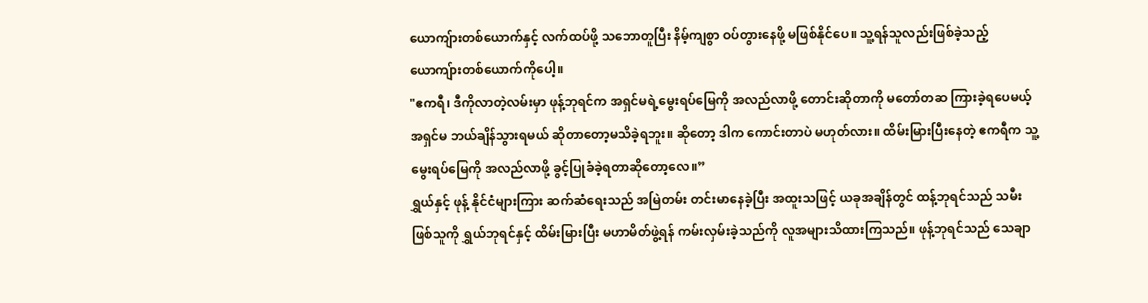ယောကျ်ားတစ်ယောက်နှင့် လက်ထပ်ဖို့ သဘောတူပြီး နိမ့်ကျစွာ ဝပ်တွားနေဖို့ မဖြစ်နိုင်ပေ။ သူ့ရန်သူလည်းဖြစ်ခဲ့သည့် ယောကျ်ားတစ်ယောက်ကိုပေါ့။
"ဧကရီ၊ ဒီကိုလာတဲ့လမ်းမှာ ဖုန့်ဘုရင်က အရှင်မရဲ့မွေးရပ်မြေကို အလည်လာဖို့ တောင်းဆိုတာကို မတော်တဆ ကြားခဲ့ရပေမယ့် အရှင်မ ဘယ်ချိန်သွားရမယ် ဆိုတာတော့မသိခဲ့ရဘူး။ ဆိုတော့ ဒါက ကောင်းတာပဲ မဟုတ်လား။ ထိမ်းမြားပြီးနေတဲ့ ဧကရီက သူ့မွေးရပ်မြေကို အလည်လာဖို့ ခွင့်ပြုခံခဲ့ရတာဆိုတော့လေ။”
ရွှယ်နှင့် ဖုန့် နိုင်ငံများကြား ဆက်ဆံရေးသည် အမြဲတမ်း တင်းမာနေခဲ့ပြီး အထူးသဖြင့် ယခုအချိန်တွင် ထန့်ဘုရင်သည် သမီးဖြစ်သူကို ရွှယ်ဘုရင်နှင့် ထိမ်းမြားပြီး မဟာမိတ်ဖွဲ့ရန် ကမ်းလှမ်းခဲ့သည်ကို လူအများသိထားကြသည်။ ဖုန့်ဘုရင်သည် သေချာ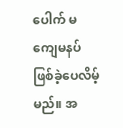ပေါက် မကျေမနပ်ဖြစ်ခဲ့ပေလိမ့်မည်။ အ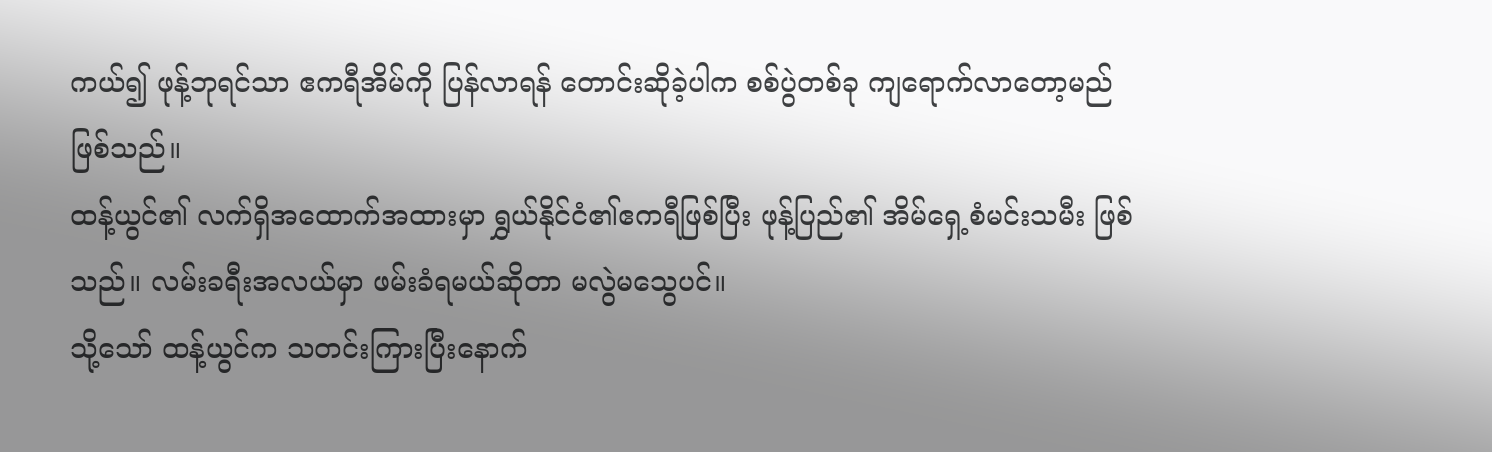ကယ်၍ ဖုန့်ဘုရင်သာ ဧကရီအိမ်ကို ပြန်လာရန် တောင်းဆိုခဲ့ပါက စစ်ပွဲတစ်ခု ကျရောက်လာတော့မည်ဖြစ်သည်။
ထန့်ယွင်၏ လက်ရှိအထောက်အထားမှာ ရွှယ်နိုင်ငံ၏ဧကရီဖြစ်ပြီး ဖုန့်ပြည်၏ အိမ်ရှေ့စံမင်းသမီး ဖြစ်သည်။ လမ်းခရီးအလယ်မှာ ဖမ်းခံရမယ်ဆိုတာ မလွဲမသွေပင်။
သို့သော် ထန့်ယွင်က သတင်းကြားပြီးနောက်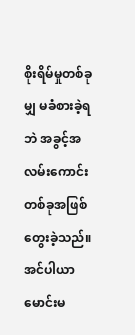စိုးရိမ်မှုတစ်ခုမျှ မခံစားခဲ့ရဘဲ အခွင့်အလမ်းကောင်းတစ်ခုအဖြစ် တွေးခဲ့သည်။ အင်ပါယာမောင်းမ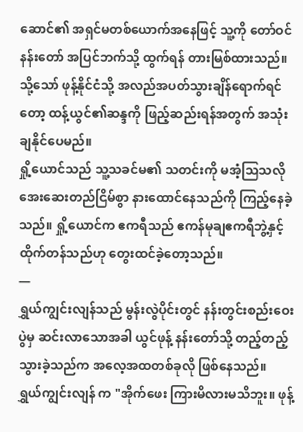ဆောင်၏ အရှင်မတစ်ယောက်အနေဖြင့် သူ့ကို တော်ဝင်နန်းတော် အပြင်ဘက်သို့ ထွက်ရန် တားမြစ်ထားသည်။ သို့သော် ဖုန့်နိုင်ငံသို့ အလည်အပတ်သွားချိန်ရောက်ရင်တော့ ထန့်ယွင်၏ဆန္ဒကို ဖြည့်ဆည်းရန်အတွက် အသုံးချနိုင်ပေမည်။
ရှို့ယောင်သည် သူ့သခင်မ၏ သတင်းကို မအံ့သြသလို အေးဆေးတည်ငြိမ်စွာ နားထောင်နေသည်ကို ကြည့်နေခဲ့သည်။ ရှို့ယောင်က ဧကရီသည် ဧကန်မုချဧကရီဘွဲ့နှင့်ထိုက်တန်သည်ဟု တွေးထင်ခဲ့တော့သည်။
—
ရွှယ်ကျွင်းလျန်သည် မွန်းလွဲပိုင်းတွင် နန်းတွင်းစည်းဝေးပွဲမှ ဆင်းလာသောအခါ ယွင်ဖုန့် နန်းတော်သို့ တည့်တည့်သွားခဲ့သည်က အလေ့အထတစ်ခုလို ဖြစ်နေသည်။
ရွှယ်ကျွင်းလျန် က "အိုက်ဖေး ကြားမိလားမသိဘူး။ ဖုန့်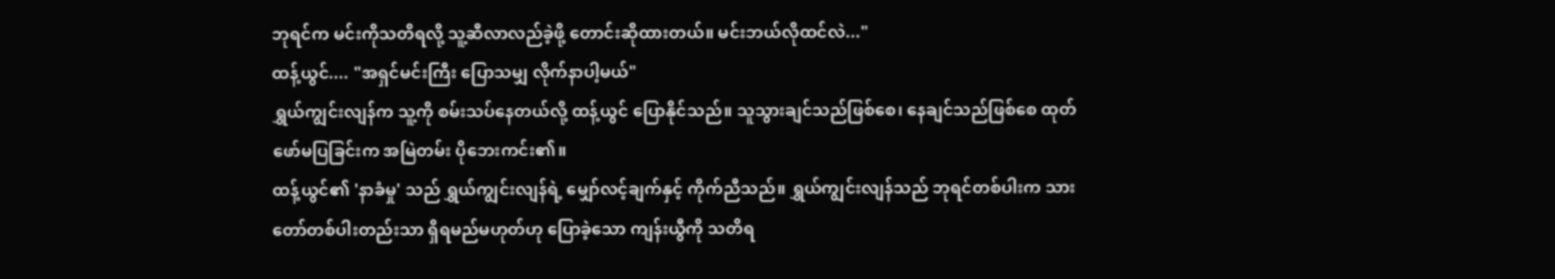ဘုရင်က မင်းကိုသတိရလို့ သူ့ဆီလာလည်ခဲ့ဖို့ တောင်းဆိုထားတယ်။ မင်းဘယ်လိုထင်လဲ..."
ထန့်ယွင်.... "အရှင်မင်းကြီး ပြောသမျှ လိုက်နာပါ့မယ်"
ရွှယ်ကျွင်းလျန်က သူ့ကို စမ်းသပ်နေတယ်လို့ ထန့်ယွင် ပြောနိုင်သည်။ သူသွားချင်သည်ဖြစ်စေ၊ နေချင်သည်ဖြစ်စေ ထုတ်ဖော်မပြခြင်းက အမြဲတမ်း ပိုဘေးကင်း၏။
ထန့်ယွင်၏ 'နာခံမှု' သည် ရွှယ်ကျွင်းလျန်ရဲ့ မျှော်လင့်ချက်နှင့် ကိုက်ညီသည်။ ရွှယ်ကျွင်းလျန်သည် ဘုရင်တစ်ပါးက သားတော်တစ်ပါးတည်းသာ ရှိရမည်မဟုတ်ဟု ပြောခဲ့သော ကျန်းယွီကို သတိရ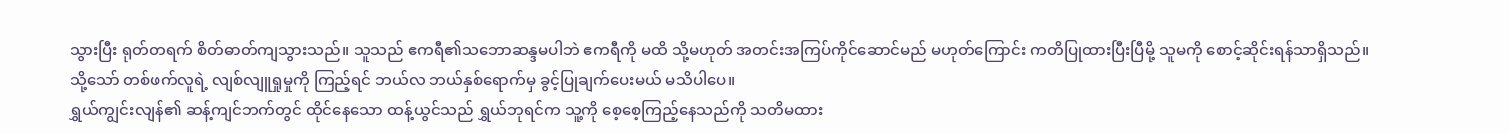သွားပြီး ရုတ်တရက် စိတ်ဓာတ်ကျသွားသည်။ သူသည် ဧကရီ၏သဘောဆန္ဒမပါဘဲ ဧကရီကို မထိ သို့မဟုတ် အတင်းအကြပ်ကိုင်ဆောင်မည် မဟုတ်ကြောင်း ကတိပြုထားပြီးပြီမို့ သူမကို စောင့်ဆိုင်းရန်သာရှိသည်။
သို့သော် တစ်ဖက်လူရဲ့ လျစ်လျူရှုမှုကို ကြည့်ရင် ဘယ်လ ဘယ်နှစ်ရောက်မှ ခွင့်ပြုချက်ပေးမယ် မသိပါပေ။
ရွှယ်ကျွင်းလျန်၏ ဆန့်ကျင်ဘက်တွင် ထိုင်နေသော ထန့်ယွင်သည် ရွှယ်ဘုရင်က သူ့ကို စေ့စေ့ကြည့်နေသည်ကို သတိမထား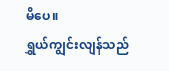မိပေ။
ရွှယ်ကျွင်းလျန်သည်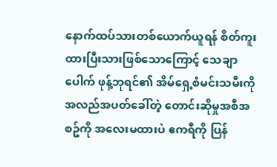နောက်ထပ်သားတစ်ယောက်ယူရန် စိတ်ကူးထားပြီးသားဖြစ်သောကြောင့် သေချာပေါက် ဖုန့်ဘုရင်၏ အိမ်ရှေ့စံမင်းသမီးကို အလည်အပတ်ခေါ်တဲ့ တောင်းဆိုမှုအစီအစဥ်ကို အလေးမထားပဲ ဧကရီကို ပြန်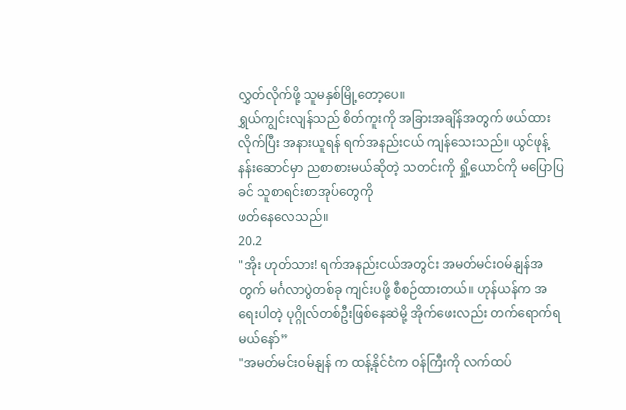လွှတ်လိုက်ဖို့ သူမနှစ်မြို့တော့ပေ။
ရွှယ်ကျွင်းလျန်သည် စိတ်ကူးကို အခြားအချိန်အတွက် ဖယ်ထားလိုက်ပြီး အနားယူရန် ရက်အနည်းငယ် ကျန်သေးသည်။ ယွင်ဖုန့် နန်းဆောင်မှာ ညစာစားမယ်ဆိုတဲ့ သတင်းကို ရှို့ယောင်ကို မပြောပြခင် သူစာရင်းစာအုပ်တွေကို
ဖတ်နေလေသည်။
20.2
"အိုး ဟုတ်သား! ရက်အနည်းငယ်အတွင်း အမတ်မင်းဝမ်နျန်အတွက် မင်္ဂလာပွဲတစ်ခု ကျင်းပဖို့ စီစဉ်ထားတယ်။ ဟုန်ယန်က အရေးပါတဲ့ ပုဂ္ဂိုလ်တစ်ဦးဖြစ်နေဆဲမို့ အိုက်ဖေးလည်း တက်ရောက်ရမယ်နော်”
"အမတ်မင်းဝမ်နျန် က ထန့်နိုင်ငံက ဝန်ကြီးကို လက်ထပ်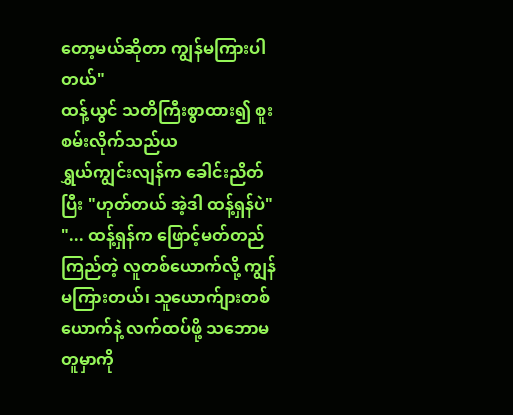တော့မယ်ဆိုတာ ကျွန်မကြားပါတယ်"
ထန့်ယွင် သတိကြီးစွာထား၍ စူးစမ်းလိုက်သည်ယ
ရွှယ်ကျွင်းလျန်က ခေါင်းညိတ်ပြီး "ဟုတ်တယ် အဲ့ဒါ ထန့်ရှန်ပဲ"
"... ထန့်ရှန်က ဖြောင့်မတ်တည်ကြည်တဲ့ လူတစ်ယောက်လို့ ကျွန်မကြားတယ်၊ သူယောက်ျားတစ်ယောက်နဲ့ လက်ထပ်ဖို့ သဘောမတူမှာကို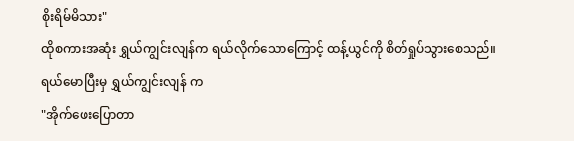စိုးရိမ်မိသား"
ထိုစကားအဆုံး ရွှယ်ကျွင်းလျန်က ရယ်လိုက်သောကြောင့် ထန့်ယွင်ကို စိတ်ရှုပ်သွားစေသည်။
ရယ်မောပြီးမှ ရွှယ်ကျွင်းလျန် က
"အိုက်ဖေးပြောတာ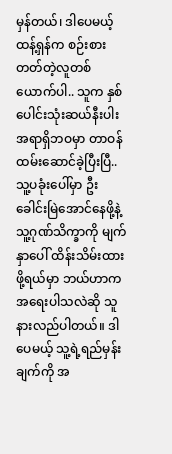မှန်တယ်၊ ဒါပေမယ့် ထန့်ရှန်က စဉ်းစားတတ်တဲ့လူတစ်ယောက်ပါ.. သူက နှစ်ပေါင်းသုံးဆယ်နီးပါး အရာရှိဘဝမှာ တာဝန်ထမ်းဆောင်ခဲ့ပြီးပြီ.. သူ့ပခုံးပေါ်မှာ ဦးခေါင်းမြဲအောင်နေဖို့နဲ့ သူ့ဂုဏ်သိက္ခာကို မျက်နှာပေါ် ထိန်းသိမ်းထားဖို့ရယ်မှာ ဘယ်ဟာက အရေးပါသလဲဆို သူနားလည်ပါတယ်။ ဒါပေမယ့် သူ့ရဲ့ရည်မှန်းချက်ကို အ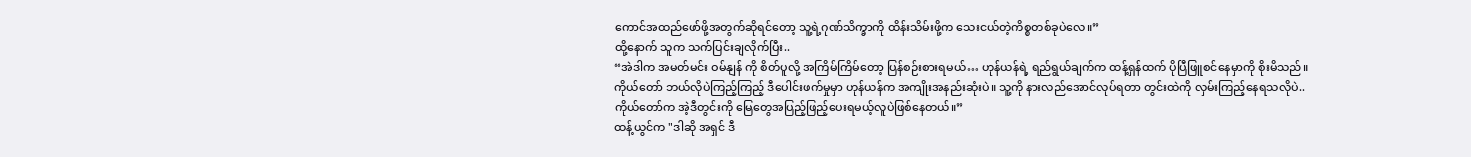ကောင်အထည်ဖော်ဖို့အတွက်ဆိုရင်တော့ သူ့ရဲ့ဂုဏ်သိက္ခာကို ထိန်းသိမ်းဖို့က သေးငယ်တဲ့ကိစ္စတစ်ခုပဲလေ။”
ထို့နောက် သူက သက်ပြင်းချလိုက်ပြီး..
“အဲဒါက အမတ်မင်း ဝမ်နျန် ကို စိတ်ပူလို့ အကြိမ်ကြိမ်တော့ ပြန်စဉ်းစားရမယ်… ဟုန်ယန်ရဲ့ ရည်ရွယ်ချက်က ထန့်ရှန်ထက် ပိုပြီဖြူစင်နေမှာကို စိုးမိသည်။ ကိုယ်တော် ဘယ်လိုပဲကြည့်ကြည့် ဒီပေါင်းဖက်မှုမှာ ဟုန်ယန်က အကျိုးအနည်းဆုံးပဲ။ သူ့ကို နားလည်အောင်လုပ်ရတာ တွင်းထဲကို လှမ်းကြည့်နေရသလိုပဲ.. ကိုယ်တော်က အဲ့ဒီတွင်းကို မြေတွေအပြည့်ဖြည့်ပေးရမယ့်လူပဲဖြစ်နေတယ်။”
ထန့်ယွင်က "ဒါဆို အရှင် ဒီ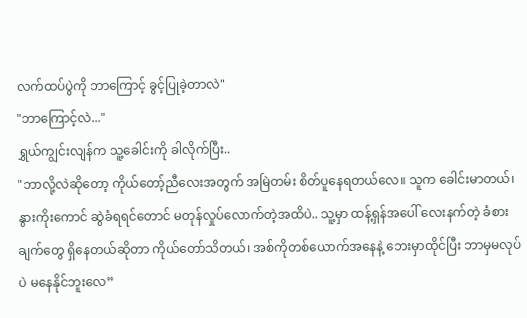လက်ထပ်ပွဲကို ဘာကြောင့် ခွင့်ပြုခဲ့တာလဲ"
"ဘာကြောင့်လဲ..."
ရွှယ်ကျွင်းလျန်က သူ့ခေါင်းကို ခါလိုက်ပြီး..
"ဘာလို့လဲဆိုတော့ ကိုယ်တော့်ညီလေးအတွက် အမြဲတမ်း စိတ်ပူနေရတယ်လေ။ သူက ခေါင်းမာတယ်၊ နွားကိုးကောင် ဆွဲခံရရင်တောင် မတုန်လှုပ်လောက်တဲ့အထိပဲ.. သူ့မှာ ထန့်ရှန်အပေါ် လေးနက်တဲ့ ခံစားချက်တွေ ရှိနေတယ်ဆိုတာ ကိုယ်တော်သိတယ်၊ အစ်ကိုတစ်ယောက်အနေနဲ့ ဘေးမှာထိုင်ပြီး ဘာမှမလုပ်ပဲ မနေနိုင်ဘူးလေ”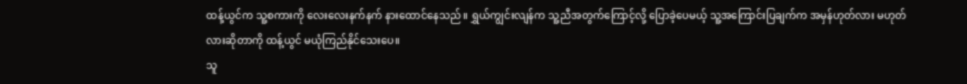ထန့်ယွင်က သူ့စကားကို လေးလေးနက်နက် နားထောင်နေသည်။ ရွှယ်ကျွင်းလျန်က သူ့ညီအတွက်ကြောင့်လို့ ပြောခဲ့ပေမယ့် သူ့အကြောင်းပြချက်က အမှန်ဟုတ်လား မဟုတ်လားဆိုတာကို ထန့်ယွင် မယုံကြည်နိုင်သေးပေ။
သူ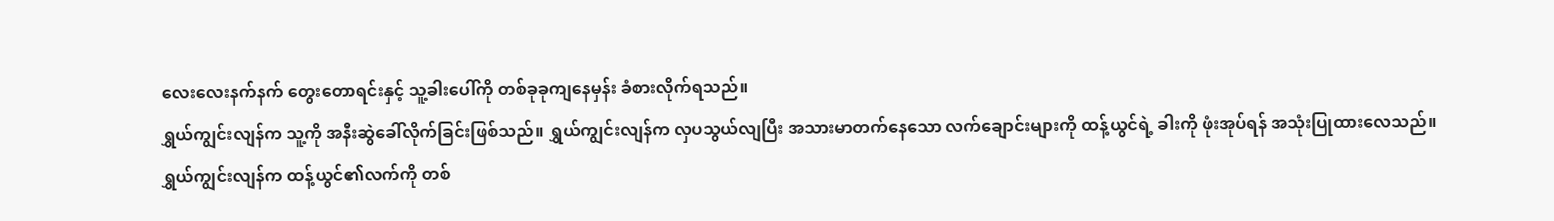လေးလေးနက်နက် တွေးတောရင်းနှင့် သူ့ခါးပေါ်ကို တစ်ခုခုကျနေမှန်း ခံစားလိုက်ရသည်။
ရွှယ်ကျွင်းလျန်က သူ့ကို အနီးဆွဲခေါ်လိုက်ခြင်းဖြစ်သည်။ ရွှယ်ကျွင်းလျန်က လှပသွယ်လျပြီး အသားမာတက်နေသော လက်ချောင်းများကို ထန့်ယွင်ရဲ့ ခါးကို ဖုံးအုပ်ရန် အသုံးပြုထားလေသည်။
ရွှယ်ကျွင်းလျန်က ထန့်ယွင်၏လက်ကို တစ်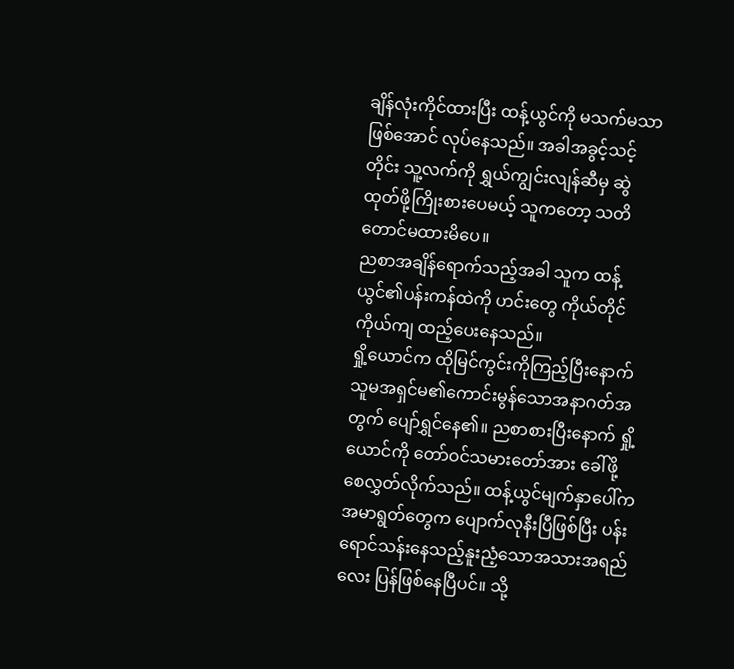ချိန်လုံးကိုင်ထားပြီး ထန့်ယွင်ကို မသက်မသာဖြစ်အောင် လုပ်နေသည်။ အခါအခွင့်သင့်တိုင်း သူ့လက်ကို ရွှယ်ကျွင်းလျန်ဆီမှ ဆွဲထုတ်ဖို့ကြိုးစားပေမယ့် သူကတော့ သတိတောင်မထားမိပေ။
ညစာအချိန်ရောက်သည့်အခါ သူက ထန့်ယွင်၏ပန်းကန်ထဲကို ဟင်းတွေ ကိုယ်တိုင်ကိုယ်ကျ ထည့်ပေးနေသည်။
ရှို့ယောင်က ထိုမြင်ကွင်းကိုကြည့်ပြီးနောက် သူမအရှင်မ၏ကောင်းမွန်သောအနာဂတ်အတွက် ပျော်ရွှင်နေ၏။ ညစာစားပြီးနောက် ရှို့ယောင်ကို တော်ဝင်သမားတော်အား ခေါ်ဖို့ စေလွှတ်လိုက်သည်။ ထန့်ယွင်မျက်နှာပေါ်က အမာရွတ်တွေက ပျောက်လုနီးပြီဖြစ်ပြီး ပန်းရောင်သန်းနေသည့်နူးညံ့သောအသားအရည်လေး ပြန်ဖြစ်နေပြီပင်။ သို့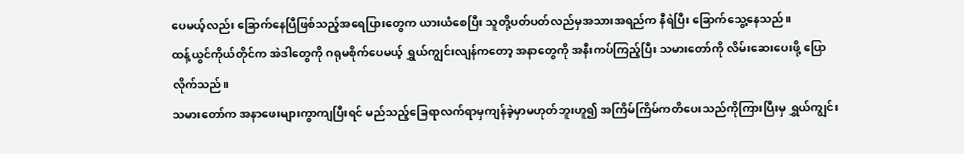ပေမယ့်လည်း ခြောက်နေပြီဖြစ်သည့်အရေပြားတွေက ယားယံစေပြီး သူတို့ပတ်ပတ်လည်မှအသားအရည်က နီရဲပြီး ခြောက်သွေ့နေသည်။
ထန့်ယွင်ကိုယ်တိုင်က အဲဒါတွေကို ဂရုမစိုက်ပေမယ့် ရွှယ်ကျွင်းလျန်ကတော့ အနာတွေကို အနီးကပ်ကြည့်ပြီး သမားတော်ကို လိမ်းဆေးပေးဖို့ ပြောလိုက်သည်။
သမားတော်က အနာဖေးများကွာကျပြီးရင် မည်သည့်ခြေရာလက်ရာမှကျန်ခဲ့မှာမဟုတ်ဘူးဟူ၍ အကြိမ်ကြိမ်ကတိပေးသည်ကိုကြားပြီးမှ ရွှယ်ကျွင်း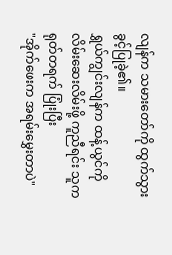လျန်က သမားတော်ကို ထွက်သွားခွင့်ပြုခဲ့၏။
ရွှယ်ကျွင်းလျန်က ထန့်ယွင်ကို လိမ်းဆေးလိမ်းဖို့ ကူညီရင်း သူက ရုတ်တရက် ပြုံးပြီး
"အိုက်ဖေးက အရမ်းမွှေးတာပဲ"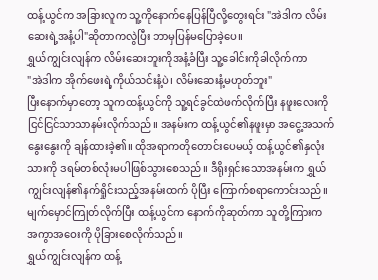ထန့်ယွင်က အခြားလူက သူ့ကိုနောက်နေပြန်ပြီလို့တွေးရင်း "အဲဒါက လိမ်းဆေးရဲ့အနံ့ပါ"ဆိုတာကလွဲပြီး ဘာမှပြန်မပြောခဲ့ပေ။
ရွှယ်ကျွင်းလျန်က လိမ်းဆေးဘူးကိုအနံ့ခံပြီး သူ့ခေါင်းကိုခါလိုက်ကာ
"အဲဒါက အိုက်ဖေးရဲ့ကိုယ်သင်းနံ့ပဲ၊ လိမ်းဆေးနံ့မဟုတ်ဘူး"
ပြီးနောက်မှာတော့ သူကထန့်ယွင်ကို သူ့ရင်ခွင်ထဲဖက်လိုက်ပြီး နဖူးလေးကို ငြင်ငြင်သာသာနမ်းလိုက်သည်။ အနမ်းက ထန့်ယွင်၏နဖူးမှာ အငွေ့အသက်နွေးနွေးကို ချန်ထားခဲ့၏။ ထိုအရာကတိုတောင်းပေမယ့် ထန့်ယွင်၏နှလုံးသားကို ဒရမ်တစ်လုံးမပါဖြစ်သွားစေသည်။ ဒီရိုးရှင်းသောအနမ်းက ရွှယ်ကျွင်းလျန်၏နက်ရှိုင်းသည့်အနမ်းထက် ပိုပြီး ကြောက်စရာကောင်းသည်။ မျက်မှောင်ကြုတ်လိုက်ပြီး ထန့်ယွင်က နောက်ကိုဆုတ်ကာ သူတို့ကြားက အကွာအဝေးကို ပိုခြားစေလိုက်သည်။
ရွှယ်ကျွင်းလျန်က ထန့်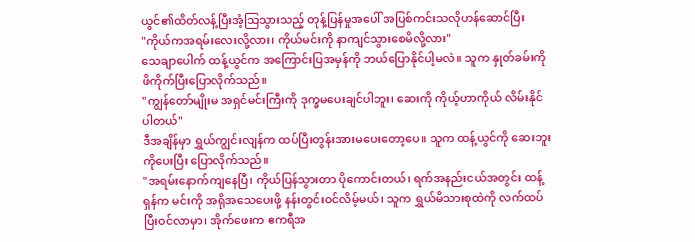ယွင်၏ထိတ်လန့်ပြီးအံ့သြသွားသည့် တုန့်ပြန်မှုအပေါ် အပြစ်ကင်းသလိုဟန်ဆောင်ပြီး
"ကိုယ်ကအရမ်းလေးလို့လား၊ ကိုယ်မင်းကို နာကျင်သွားစေမိလို့လား"
သေချာပေါက် ထန့်ယွင်က အကြောင်းပြအမှန်ကို ဘယ်ပြောနိုင်ပါ့မလဲ။ သူက နှုတ်ခမ်းကို ဖိကိုက်ပြီးပြောလိုက်သည်။
"ကျွန်တော်မျိုးမ အရှင်မင်းကြီးကို ဒုက္ခမပေးချင်ပါဘူး၊ ဆေးကို ကိုယ့်ဟာကိုယ် လိမ်းနိုင်ပါတယ်"
ဒီအချိန်မှာ ရွှယ်ကျွင်းလျန်က ထပ်ပြီးတွန်းအားမပေးတော့ပေ။ သူက ထန့်ယွင်ကို ဆေးဘူးကိုပေးပြီး ပြောလိုက်သည်။
"အရမ်းနောက်ကျနေပြီ၊ ကိုယ်ပြန်သွားတာ ပိုကောင်းတယ်၊ ရက်အနည်းငယ်အတွင်း ထန့်ရှန်က မင်းကို အရိုအသေပေးဖို့ နန်းတွင်းဝင်လိမ့်မယ်၊ သူက ရွှယ်မိသားစုထဲကို လက်ထပ်ပြီးဝင်လာမှာ၊ အိုက်ဖေးက ဧကရီအ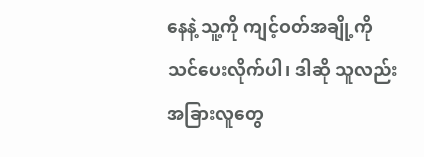နေနဲ့ သူ့ကို ကျင့်ဝတ်အချို့ကို သင်ပေးလိုက်ပါ၊ ဒါဆို သူလည်း အခြားလူတွေ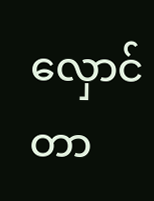လှောင်တာ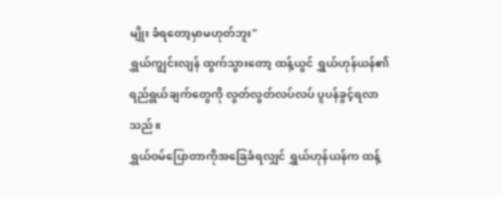မျိုး ခံရတော့မှာမဟုတ်ဘူး"
ရွှယ်ကျွင်းလျန် ထွက်သွားတော့ ထန့်ယွင် ရွှယ်ဟုန်ယန်၏ရည်ရွယ်ချက်တွေကို လွတ်လွတ်လပ်လပ် ပူပန်ခွင့်ရလာသည်။
ရွှယ်ဝမ်ပြောတာကိုအခြေခံရလျှင် ရွှယ်ဟုန်ယန်က ထန့်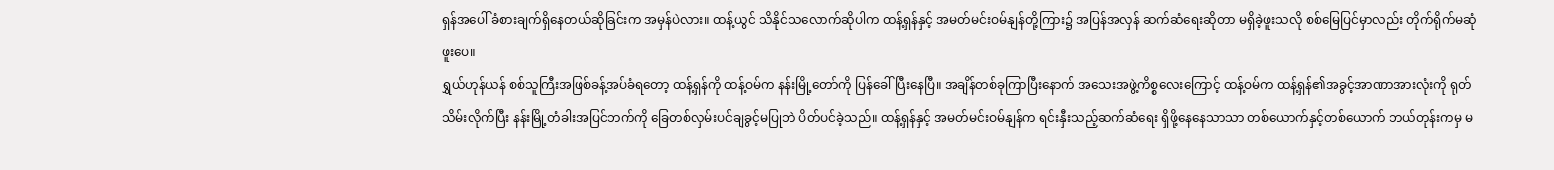ရှန်အပေါ် ခံစားချက်ရှိနေတယ်ဆိုခြင်းက အမှန်ပဲလား။ ထန့်ယွင် သိနိုင်သလောက်ဆိုပါက ထန့်ရှန်နှင့် အမတ်မင်းဝမ်နျန်တို့ကြား၌ အပြန်အလှန် ဆက်ဆံရေးဆိုတာ မရှိခဲ့ဖူးသလို စစ်မြေပြင်မှာလည်း တိုက်ရိုက်မဆုံဖူးပေ။
ရွှယ်ဟုန်ယန် စစ်သူကြီးအဖြစ်ခန့်အပ်ခံရတော့ ထန့်ရှန်ကို ထန့်ဝမ်က နန်းမြို့တော်ကို ပြန်ခေါ်ပြီးနေပြီ။ အချိန်တစ်ခုကြာပြီးနောက် အသေးအဖွဲ့ကိစ္စလေးကြောင့် ထန့်ဝမ်က ထန့်ရှန်၏အခွင့်အာဏာအားလုံးကို ရုတ်သိမ်းလိုက်ပြီး နန်းမြို့တံခါးအပြင်ဘက်ကို ခြေတစ်လှမ်းပင်ချခွင့်မပြုဘဲ ပိတ်ပင်ခဲ့သည်။ ထန့်ရှန်နှင့် အမတ်မင်းဝမ်နျန်က ရင်းနှီးသည့်ဆက်ဆံရေး ရှိဖို့နေနေသာသာ တစ်ယောက်နှင့်တစ်ယောက် ဘယ်တုန်းကမှ မ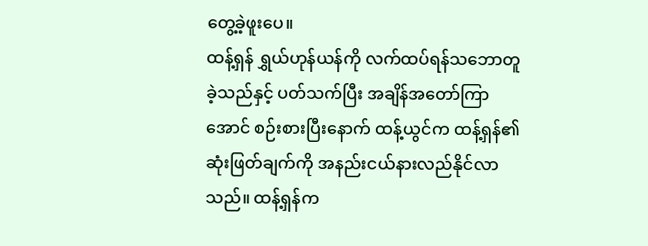တွေ့ခဲ့ဖူးပေ။
ထန့်ရှန် ရွှယ်ဟုန်ယန်ကို လက်ထပ်ရန်သဘောတူခဲ့သည်နှင့် ပတ်သက်ပြီး အချိန်အတော်ကြာအောင် စဉ်းစားပြီးနောက် ထန့်ယွင်က ထန့်ရှန်၏ဆုံးဖြတ်ချက်ကို အနည်းငယ်နားလည်နိုင်လာသည်။ ထန့်ရှန်က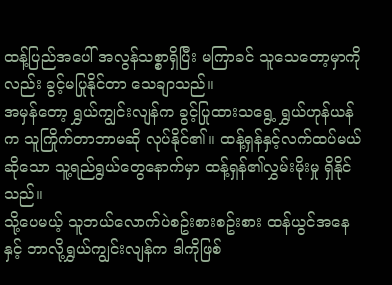ထန့်ပြည်အပေါ် အလွန်သစ္စာရှိပြီး မကြာခင် သူသေတော့မှာကိုလည်း ခွင့်မပြုနိုင်တာ သေချာသည်။
အမှန်တော့ ရွှယ်ကျွင်းလျန်က ခွင့်ပြုထားသရွေ့ ရွှယ်ဟုန်ယန်က သူကြိုက်တာဘာမဆို လုပ်နိုင်၏။ ထန့်ရှန်နှင့်လက်ထပ်မယ်ဆိုသော သူ့ရည်ရွယ်တွေနောက်မှာ ထန့်ရှန်၏လွှမ်းမိုးမှု ရှိနိုင်သည်။
သို့ပေမယ့် သူဘယ်လောက်ပဲစဥ်းစားစဥ်းစား ထန်ယွင်အနေနှင့် ဘာလို့ရွှယ်ကျွင်းလျန်က ဒါကိုဖြစ်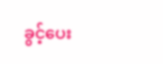ခွင့်ပေး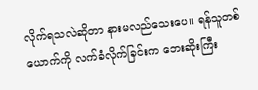လိုက်ရသလဲဆိုတာ နားမလည်သေးပေ။ ရန်သူတစ်ယောက်ကို လက်ခံလိုက်ခြင်းက ဘေးဆိုးကြီး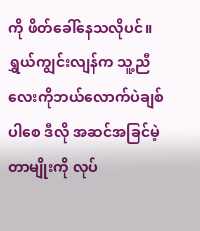ကို ဖိတ်ခေါ်နေသလိုပင်။ ရွှယ်ကျွင်းလျန်က သူ့ညီလေးကိုဘယ်လောက်ပဲချစ်ပါစေ ဒီလို အဆင်အခြင်မဲ့တာမျိုးကို လုပ်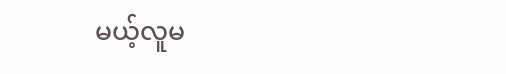မယ့်လူမ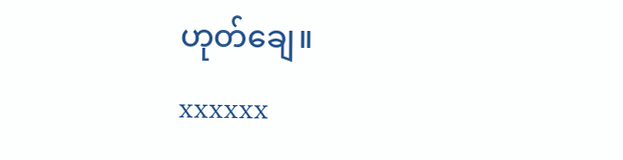ဟုတ်ချေ။
xxxxxx